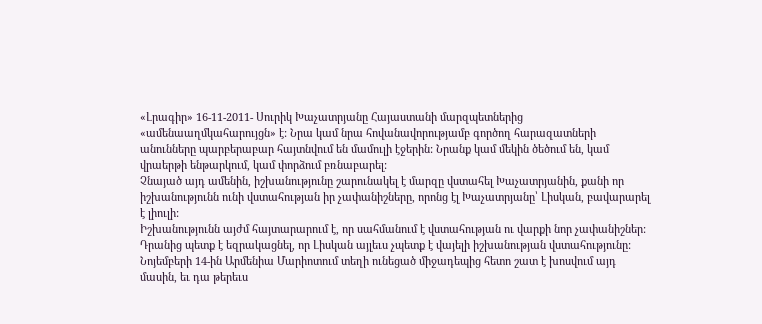«Լրագիր» 16-11-2011- Սուրիկ Խաչատրյանը Հայաստանի մարզպետներից «ամենաաղմկահարույցն» է: Նրա կամ նրա հովանավորությամբ գործող հարազատների անունները պարբերաբար հայտնվում են մամուլի էջերին: Նրանք կամ մեկին ծեծում են, կամ վրաերթի ենթարկում, կամ փորձում բռնաբարել:
Չնայած այդ ամենին, իշխանությունը շարունակել է մարզը վստահել Խաչատրյանին, քանի որ իշխանությունն ունի վստահության իր չափանիշները, որոնց էլ Խաչատրյանը՝ Լիսկան, բավարարել է լիուլի:
Իշխանությունն այժմ հայտարարում է, որ սահմանում է վստահության ու վարքի նոր չափանիշներ: Դրանից պետք է եզրակացնել, որ Լիսկան այլեւս չպետք է վայելի իշխանության վստահությունը:
Նոյեմբերի 14-ին Արմենիա Մարիոտում տեղի ունեցած միջադեպից հետո շատ է խոսվում այդ մասին, եւ դա թերեւս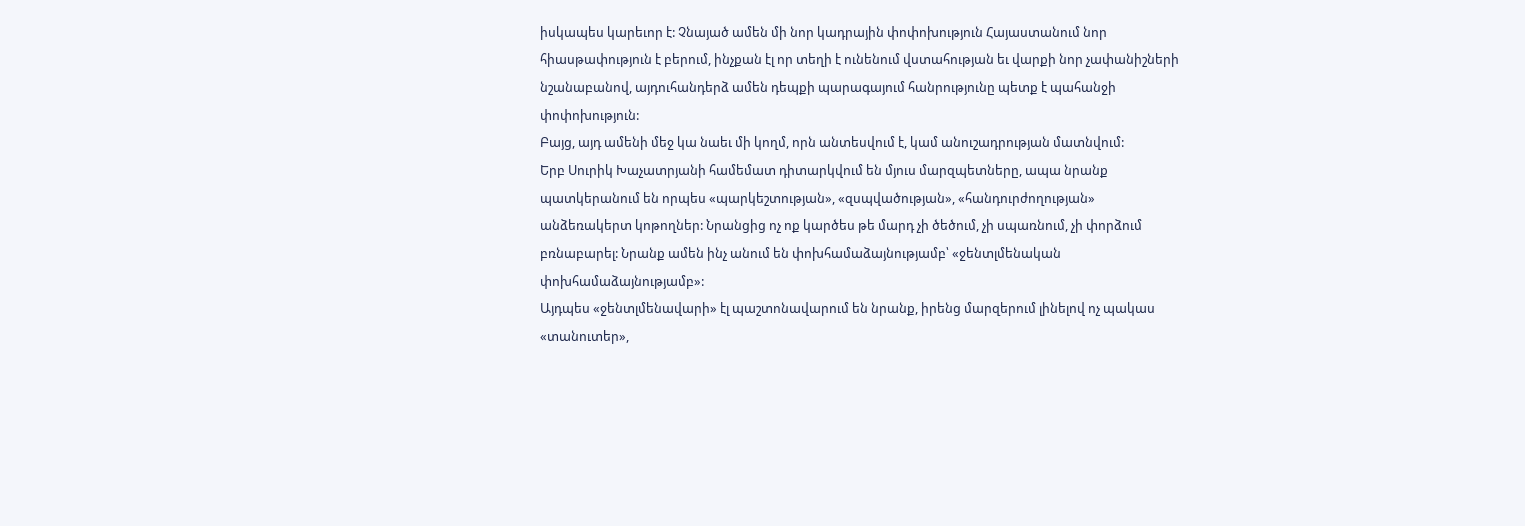իսկապես կարեւոր է: Չնայած ամեն մի նոր կադրային փոփոխություն Հայաստանում նոր հիասթափություն է բերում, ինչքան էլ որ տեղի է ունենում վստահության եւ վարքի նոր չափանիշների նշանաբանով, այդուհանդերձ ամեն դեպքի պարագայում հանրությունը պետք է պահանջի փոփոխություն:
Բայց, այդ ամենի մեջ կա նաեւ մի կողմ, որն անտեսվում է, կամ անուշադրության մատնվում:
Երբ Սուրիկ Խաչատրյանի համեմատ դիտարկվում են մյուս մարզպետները, ապա նրանք պատկերանում են որպես «պարկեշտության», «զսպվածության», «հանդուրժողության» անձեռակերտ կոթողներ: Նրանցից ոչ ոք կարծես թե մարդ չի ծեծում, չի սպառնում, չի փորձում բռնաբարել: Նրանք ամեն ինչ անում են փոխհամաձայնությամբ՝ «ջենտլմենական փոխհամաձայնությամբ»:
Այդպես «ջենտլմենավարի» էլ պաշտոնավարում են նրանք, իրենց մարզերում լինելով ոչ պակաս «տանուտեր»,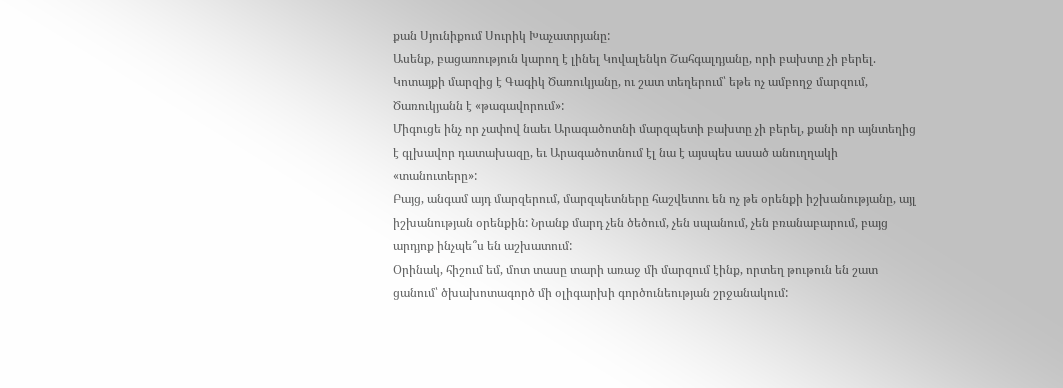քան Սյունիքում Սուրիկ Խաչատրյանը:
Ասենք, բացառություն կարող է լինել Կովալենկո Շահգալդյանը, որի բախտը չի բերել. Կոտայքի մարզից է Գագիկ Ծառուկյանը, ու շատ տեղերում՝ եթե ոչ ամբողջ մարզում, Ծառուկյանն է «թագավորում»:
Միգուցե ինչ որ չափով նաեւ Արագածոտնի մարզպետի բախտը չի բերել, քանի որ այնտեղից է գլխավոր դատախազը, եւ Արագածոտնում էլ նա է այսպես ասած անուղղակի «տանուտերը»:
Բայց, անգամ այդ մարզերում, մարզպետները հաշվետու են ոչ թե օրենքի իշխանությանը, այլ իշխանության օրենքին: Նրանք մարդ չեն ծեծում, չեն սպանում, չեն բռանաբարում, բայց արդյոք ինչպե՞ս են աշխատում:
Օրինակ, հիշում եմ, մոտ տասը տարի առաջ մի մարզում էինք, որտեղ թութուն են շատ ցանում՝ ծխախոտագործ մի օլիգարխի գործունեության շրջանակում: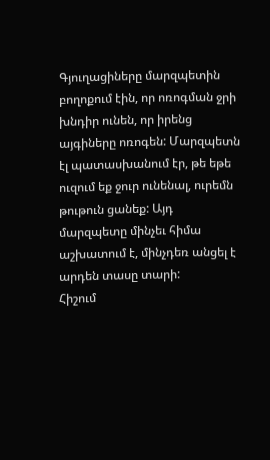Գյուղացիները մարզպետին բողոքում էին, որ ոռոգման ջրի խնդիր ունեն, որ իրենց այգիները ոռոգեն: Մարզպետն էլ պատասխանում էր, թե եթե ուզում եք ջուր ունենալ, ուրեմն թութուն ցանեք: Այդ մարզպետը մինչեւ հիմա աշխատում է, մինչդեռ անցել է արդեն տասը տարի:
Հիշում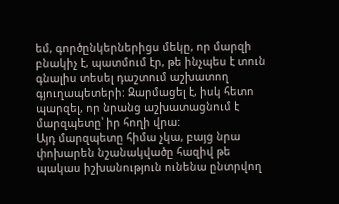եմ, գործընկերներիցս մեկը, որ մարզի բնակիչ է, պատմում էր, թե ինչպես է տուն գնալիս տեսել դաշտում աշխատող գյուղապետերի: Զարմացել է, իսկ հետո պարզել, որ նրանց աշխատացնում է մարզպետը՝ իր հողի վրա:
Այդ մարզպետը հիմա չկա, բայց նրա փոխարեն նշանակվածը հազիվ թե պակաս իշխանություն ունենա ընտրվող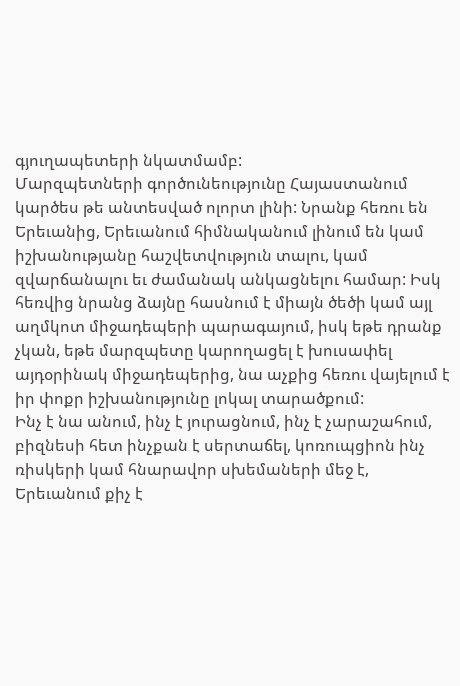գյուղապետերի նկատմամբ:
Մարզպետների գործունեությունը Հայաստանում կարծես թե անտեսված ոլորտ լինի: Նրանք հեռու են Երեւանից, Երեւանում հիմնականում լինում են կամ իշխանությանը հաշվետվություն տալու, կամ զվարճանալու եւ ժամանակ անկացնելու համար: Իսկ հեռվից նրանց ձայնը հասնում է միայն ծեծի կամ այլ աղմկոտ միջադեպերի պարագայում, իսկ եթե դրանք չկան, եթե մարզպետը կարողացել է խուսափել այդօրինակ միջադեպերից, նա աչքից հեռու վայելում է իր փոքր իշխանությունը լոկալ տարածքում:
Ինչ է նա անում, ինչ է յուրացնում, ինչ է չարաշահում, բիզնեսի հետ ինչքան է սերտաճել, կոռուպցիոն ինչ ռիսկերի կամ հնարավոր սխեմաների մեջ է, Երեւանում քիչ է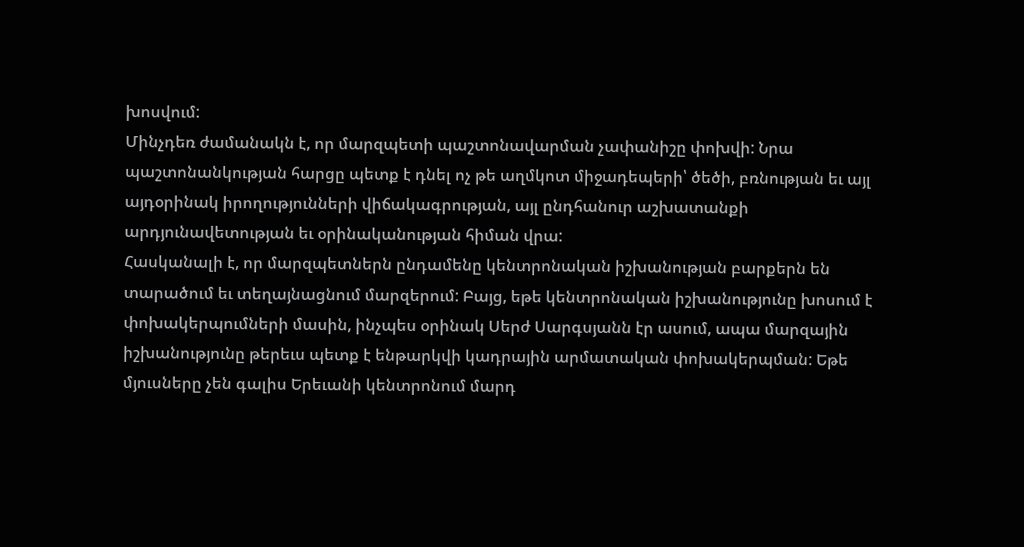խոսվում:
Մինչդեռ ժամանակն է, որ մարզպետի պաշտոնավարման չափանիշը փոխվի: Նրա պաշտոնանկության հարցը պետք է դնել ոչ թե աղմկոտ միջադեպերի՝ ծեծի, բռնության եւ այլ այդօրինակ իրողությունների վիճակագրության, այլ ընդհանուր աշխատանքի արդյունավետության եւ օրինականության հիման վրա:
Հասկանալի է, որ մարզպետներն ընդամենը կենտրոնական իշխանության բարքերն են տարածում եւ տեղայնացնում մարզերում: Բայց, եթե կենտրոնական իշխանությունը խոսում է փոխակերպումների մասին, ինչպես օրինակ Սերժ Սարգսյանն էր ասում, ապա մարզային իշխանությունը թերեւս պետք է ենթարկվի կադրային արմատական փոխակերպման: Եթե մյուսները չեն գալիս Երեւանի կենտրոնում մարդ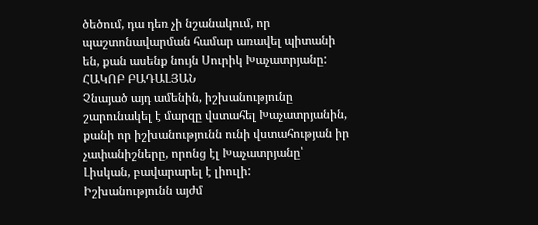ծեծում, դա դեռ չի նշանակում, որ պաշտոնավարման համար առավել պիտանի են, քան ասենք նույն Սուրիկ Խաչատրյանը:
ՀԱԿՈԲ ԲԱԴԱԼՅԱՆ
Չնայած այդ ամենին, իշխանությունը շարունակել է մարզը վստահել Խաչատրյանին, քանի որ իշխանությունն ունի վստահության իր չափանիշները, որոնց էլ Խաչատրյանը՝ Լիսկան, բավարարել է լիուլի:
Իշխանությունն այժմ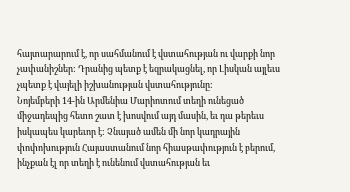հայտարարում է, որ սահմանում է վստահության ու վարքի նոր չափանիշներ: Դրանից պետք է եզրակացնել, որ Լիսկան այլեւս չպետք է վայելի իշխանության վստահությունը:
Նոյեմբերի 14-ին Արմենիա Մարիոտում տեղի ունեցած միջադեպից հետո շատ է խոսվում այդ մասին, եւ դա թերեւս իսկապես կարեւոր է: Չնայած ամեն մի նոր կադրային փոփոխություն Հայաստանում նոր հիասթափություն է բերում, ինչքան էլ որ տեղի է ունենում վստահության եւ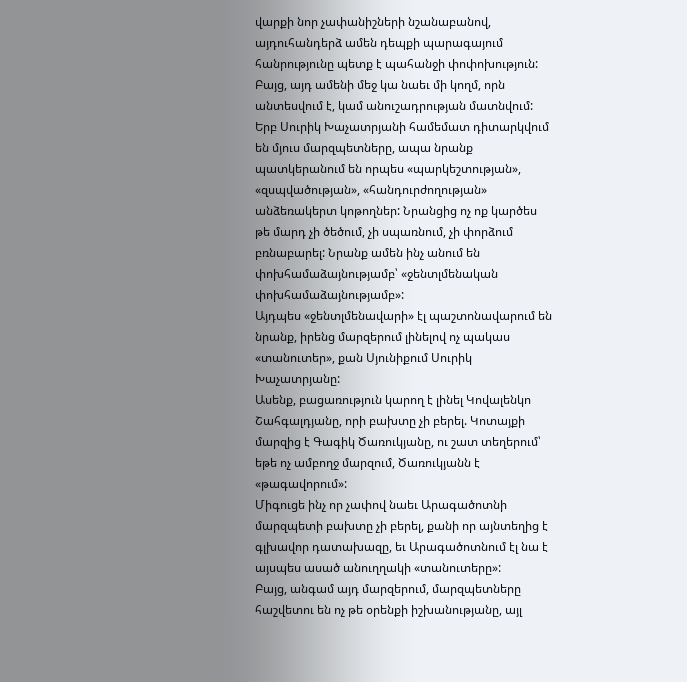վարքի նոր չափանիշների նշանաբանով, այդուհանդերձ ամեն դեպքի պարագայում հանրությունը պետք է պահանջի փոփոխություն:
Բայց, այդ ամենի մեջ կա նաեւ մի կողմ, որն անտեսվում է, կամ անուշադրության մատնվում:
Երբ Սուրիկ Խաչատրյանի համեմատ դիտարկվում են մյուս մարզպետները, ապա նրանք պատկերանում են որպես «պարկեշտության», «զսպվածության», «հանդուրժողության» անձեռակերտ կոթողներ: Նրանցից ոչ ոք կարծես թե մարդ չի ծեծում, չի սպառնում, չի փորձում բռնաբարել: Նրանք ամեն ինչ անում են փոխհամաձայնությամբ՝ «ջենտլմենական փոխհամաձայնությամբ»:
Այդպես «ջենտլմենավարի» էլ պաշտոնավարում են նրանք, իրենց մարզերում լինելով ոչ պակաս «տանուտեր», քան Սյունիքում Սուրիկ Խաչատրյանը:
Ասենք, բացառություն կարող է լինել Կովալենկո Շահգալդյանը, որի բախտը չի բերել. Կոտայքի մարզից է Գագիկ Ծառուկյանը, ու շատ տեղերում՝ եթե ոչ ամբողջ մարզում, Ծառուկյանն է «թագավորում»:
Միգուցե ինչ որ չափով նաեւ Արագածոտնի մարզպետի բախտը չի բերել, քանի որ այնտեղից է գլխավոր դատախազը, եւ Արագածոտնում էլ նա է այսպես ասած անուղղակի «տանուտերը»:
Բայց, անգամ այդ մարզերում, մարզպետները հաշվետու են ոչ թե օրենքի իշխանությանը, այլ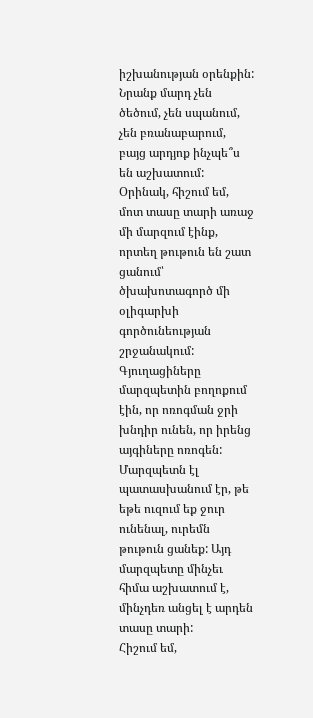իշխանության օրենքին: Նրանք մարդ չեն ծեծում, չեն սպանում, չեն բռանաբարում, բայց արդյոք ինչպե՞ս են աշխատում:
Օրինակ, հիշում եմ, մոտ տասը տարի առաջ մի մարզում էինք, որտեղ թութուն են շատ ցանում՝ ծխախոտագործ մի օլիգարխի գործունեության շրջանակում: Գյուղացիները մարզպետին բողոքում էին, որ ոռոգման ջրի խնդիր ունեն, որ իրենց այգիները ոռոգեն: Մարզպետն էլ պատասխանում էր, թե եթե ուզում եք ջուր ունենալ, ուրեմն թութուն ցանեք: Այդ մարզպետը մինչեւ հիմա աշխատում է, մինչդեռ անցել է արդեն տասը տարի:
Հիշում եմ,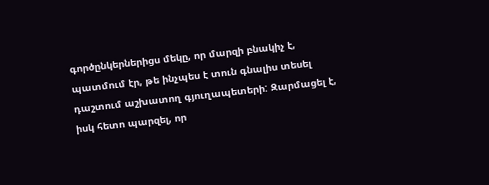գործընկերներիցս մեկը, որ մարզի բնակիչ է, պատմում էր, թե ինչպես է տուն գնալիս տեսել դաշտում աշխատող գյուղապետերի: Զարմացել է, իսկ հետո պարզել, որ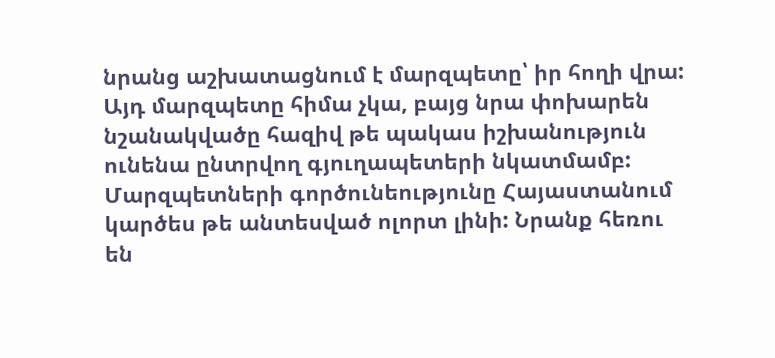նրանց աշխատացնում է մարզպետը՝ իր հողի վրա:
Այդ մարզպետը հիմա չկա, բայց նրա փոխարեն նշանակվածը հազիվ թե պակաս իշխանություն ունենա ընտրվող գյուղապետերի նկատմամբ:
Մարզպետների գործունեությունը Հայաստանում կարծես թե անտեսված ոլորտ լինի: Նրանք հեռու են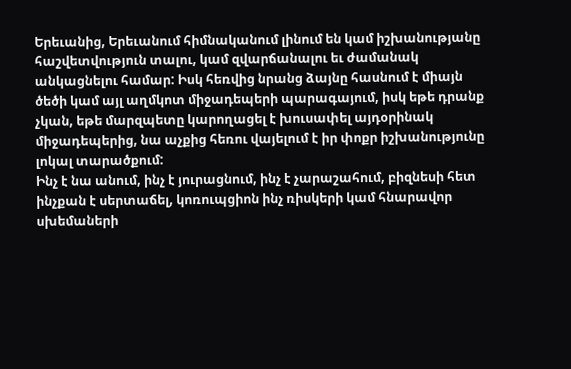Երեւանից, Երեւանում հիմնականում լինում են կամ իշխանությանը հաշվետվություն տալու, կամ զվարճանալու եւ ժամանակ անկացնելու համար: Իսկ հեռվից նրանց ձայնը հասնում է միայն ծեծի կամ այլ աղմկոտ միջադեպերի պարագայում, իսկ եթե դրանք չկան, եթե մարզպետը կարողացել է խուսափել այդօրինակ միջադեպերից, նա աչքից հեռու վայելում է իր փոքր իշխանությունը լոկալ տարածքում:
Ինչ է նա անում, ինչ է յուրացնում, ինչ է չարաշահում, բիզնեսի հետ ինչքան է սերտաճել, կոռուպցիոն ինչ ռիսկերի կամ հնարավոր սխեմաների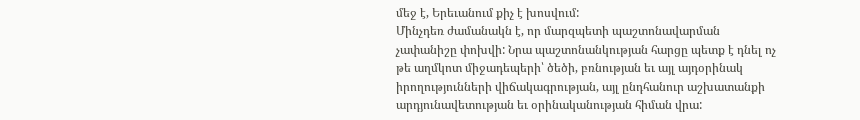մեջ է, Երեւանում քիչ է խոսվում:
Մինչդեռ ժամանակն է, որ մարզպետի պաշտոնավարման չափանիշը փոխվի: Նրա պաշտոնանկության հարցը պետք է դնել ոչ թե աղմկոտ միջադեպերի՝ ծեծի, բռնության եւ այլ այդօրինակ իրողությունների վիճակագրության, այլ ընդհանուր աշխատանքի արդյունավետության եւ օրինականության հիման վրա: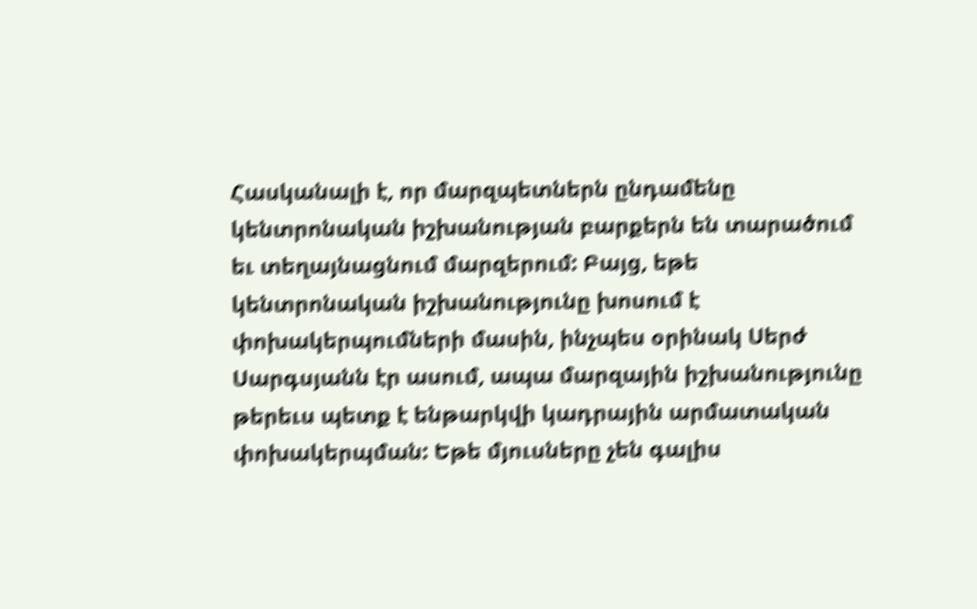Հասկանալի է, որ մարզպետներն ընդամենը կենտրոնական իշխանության բարքերն են տարածում եւ տեղայնացնում մարզերում: Բայց, եթե կենտրոնական իշխանությունը խոսում է փոխակերպումների մասին, ինչպես օրինակ Սերժ Սարգսյանն էր ասում, ապա մարզային իշխանությունը թերեւս պետք է ենթարկվի կադրային արմատական փոխակերպման: Եթե մյուսները չեն գալիս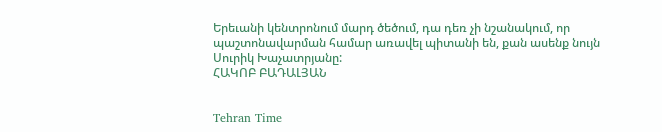Երեւանի կենտրոնում մարդ ծեծում, դա դեռ չի նշանակում, որ պաշտոնավարման համար առավել պիտանի են, քան ասենք նույն Սուրիկ Խաչատրյանը:
ՀԱԿՈԲ ԲԱԴԱԼՅԱՆ


Tehran Time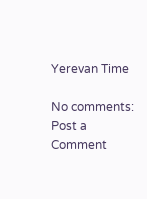Yerevan Time

No comments:
Post a Comment